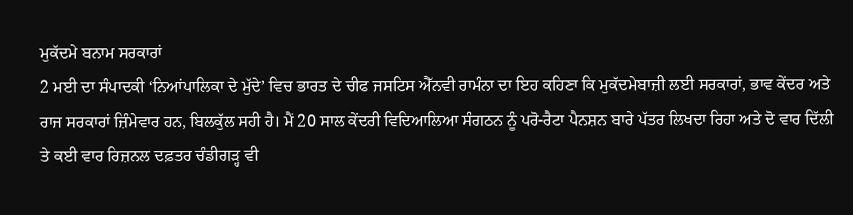ਮੁਕੱਦਮੇ ਬਨਾਮ ਸਰਕਾਰਾਂ
2 ਮਈ ਦਾ ਸੰਪਾਦਕੀ ‘ਨਿਆਂਪਾਲਿਕਾ ਦੇ ਮੁੱਦੇ’ ਵਿਚ ਭਾਰਤ ਦੇ ਚੀਫ ਜਸਟਿਸ ਐੱਨਵੀ ਰਾਮੰਨਾ ਦਾ ਇਹ ਕਹਿਣਾ ਕਿ ਮੁਕੱਦਮੇਬਾਜ਼ੀ ਲਈ ਸਰਕਾਰਾਂ, ਭਾਵ ਕੇਂਦਰ ਅਤੇ ਰਾਜ ਸਰਕਾਰਾਂ ਜ਼ਿੰਮੇਵਾਰ ਹਨ, ਬਿਲਕੁੱਲ ਸਹੀ ਹੈ। ਮੈਂ 20 ਸਾਲ ਕੇਂਦਰੀ ਵਿਦਿਆਲਿਆ ਸੰਗਠਨ ਨੂੰ ਪਰੋ-ਰੈਟਾ ਪੈਨਸ਼ਨ ਬਾਰੇ ਪੱਤਰ ਲਿਖਦਾ ਰਿਹਾ ਅਤੇ ਦੋ ਵਾਰ ਦਿੱਲੀ ਤੇ ਕਈ ਵਾਰ ਰਿਜ਼ਨਲ ਦਫ਼ਤਰ ਚੰਡੀਗੜ੍ਹ ਵੀ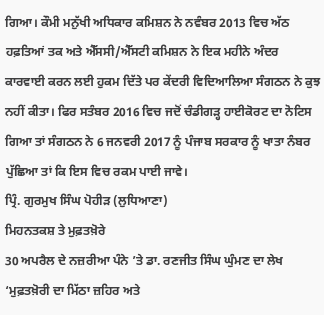ਗਿਆ। ਕੌਮੀ ਮਨੁੱਖੀ ਅਧਿਕਾਰ ਕਮਿਸ਼ਨ ਨੇ ਨਵੰਬਰ 2013 ਵਿਚ ਅੱਠ ਹਫ਼ਤਿਆਂ ਤਕ ਅਤੇ ਐੱਸਸੀ/ਐੱਸਟੀ ਕਮਿਸ਼ਨ ਨੇ ਇਕ ਮਹੀਨੇ ਅੰਦਰ ਕਾਰਵਾਈ ਕਰਨ ਲਈ ਹੁਕਮ ਦਿੱਤੇ ਪਰ ਕੇਂਦਰੀ ਵਿਦਿਆਲਿਆ ਸੰਗਠਨ ਨੇ ਕੁਝ ਨਹੀਂ ਕੀਤਾ। ਫਿਰ ਸਤੰਬਰ 2016 ਵਿਚ ਜਦੋਂ ਚੰਡੀਗੜ੍ਹ ਹਾਈਕੋਰਟ ਦਾ ਨੋਟਿਸ ਗਿਆ ਤਾਂ ਸੰਗਠਨ ਨੇ 6 ਜਨਵਰੀ 2017 ਨੂੰ ਪੰਜਾਬ ਸਰਕਾਰ ਨੂੰ ਖਾਤਾ ਨੰਬਰ ਪੁੱਛਿਆ ਤਾਂ ਕਿ ਇਸ ਵਿਚ ਰਕਮ ਪਾਈ ਜਾਵੇ।
ਪ੍ਰਿੰ. ਗੁਰਮੁਖ ਸਿੰਘ ਪੋਹੀੜ (ਲੁਧਿਆਣਾ)
ਮਿਹਨਤਕਸ਼ ਤੇ ਮੁਫ਼ਤਖ਼ੋਰੇ
30 ਅਪਰੈਲ ਦੇ ਨਜ਼ਰੀਆ ਪੰਨੇ ’ਤੇ ਡਾ. ਰਣਜੀਤ ਸਿੰਘ ਘੁੰਮਣ ਦਾ ਲੇਖ ‘ਮੁਫ਼ਤਖ਼ੋਰੀ ਦਾ ਮਿੱਠਾ ਜ਼ਹਿਰ ਅਤੇ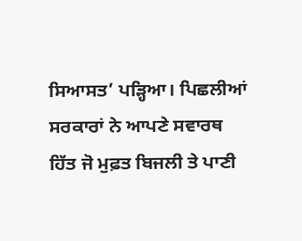ਸਿਆਸਤ’ ਪੜ੍ਹਿਆ। ਪਿਛਲੀਆਂ ਸਰਕਾਰਾਂ ਨੇ ਆਪਣੇ ਸਵਾਰਥ ਹਿੱਤ ਜੋ ਮੁਫ਼ਤ ਬਿਜਲੀ ਤੇ ਪਾਣੀ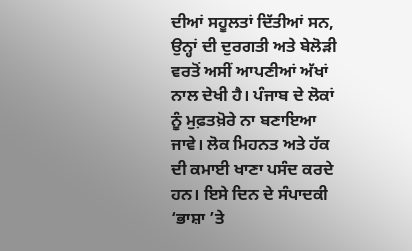ਦੀਆਂ ਸਹੂਲਤਾਂ ਦਿੱਤੀਆਂ ਸਨ, ਉਨ੍ਹਾਂ ਦੀ ਦੁਰਗਤੀ ਅਤੇ ਬੇਲੋੜੀ ਵਰਤੋਂ ਅਸੀਂ ਆਪਣੀਆਂ ਅੱਖਾਂ ਨਾਲ ਦੇਖੀ ਹੈ। ਪੰਜਾਬ ਦੇ ਲੋਕਾਂ ਨੂੰ ਮੁਫ਼ਤਖ਼ੋਰੇ ਨਾ ਬਣਾਇਆ ਜਾਵੇ। ਲੋਕ ਮਿਹਨਤ ਅਤੇ ਹੱਕ ਦੀ ਕਮਾਈ ਖਾਣਾ ਪਸੰਦ ਕਰਦੇ ਹਨ। ਇਸੇ ਦਿਨ ਦੇ ਸੰਪਾਦਕੀ ‘ਭਾਸ਼ਾ ’ਤੇ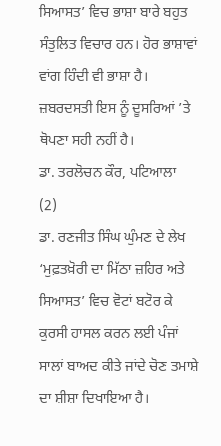ਸਿਆਸਤ’ ਵਿਚ ਭਾਸ਼ਾ ਬਾਰੇ ਬਹੁਤ ਸੰਤੁਲਿਤ ਵਿਚਾਰ ਹਨ। ਹੋਰ ਭਾਸ਼ਾਵਾਂ ਵਾਂਗ ਹਿੰਦੀ ਵੀ ਭਾਸ਼ਾ ਹੈ। ਜ਼ਬਰਦਸਤੀ ਇਸ ਨੂੰ ਦੂਸਰਿਆਂ ’ਤੇ ਥੋਪਣਾ ਸਹੀ ਨਹੀਂ ਹੈ।
ਡਾ. ਤਰਲੋਚਨ ਕੌਰ, ਪਟਿਆਲਾ
(2)
ਡਾ. ਰਣਜੀਤ ਸਿੰਘ ਘੁੰਮਣ ਦੇ ਲੇਖ ‘ਮੁਫ਼ਤਖ਼ੋਰੀ ਦਾ ਮਿੱਠਾ ਜ਼ਹਿਰ ਅਤੇ ਸਿਆਸਤ’ ਵਿਚ ਵੋਟਾਂ ਬਟੋਰ ਕੇ ਕੁਰਸੀ ਹਾਸਲ ਕਰਨ ਲਈ ਪੰਜਾਂ ਸਾਲਾਂ ਬਾਅਦ ਕੀਤੇ ਜਾਂਦੇ ਚੋਣ ਤਮਾਸ਼ੇ ਦਾ ਸ਼ੀਸ਼ਾ ਦਿਖਾਇਆ ਹੈ।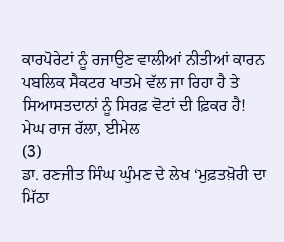ਕਾਰਪੋਰੇਟਾਂ ਨੂੰ ਰਜਾਉਣ ਵਾਲੀਆਂ ਨੀਤੀਆਂ ਕਾਰਨ ਪਬਲਿਕ ਸੈਕਟਰ ਖਾਤਮੇ ਵੱਲ ਜਾ ਰਿਹਾ ਹੈ ਤੇ ਸਿਆਸਤਦਾਨਾਂ ਨੂੰ ਸਿਰਫ਼ ਵੋਟਾਂ ਦੀ ਫ਼ਿਕਰ ਹੈ!
ਮੇਘ ਰਾਜ ਰੱਲਾ, ਈਮੇਲ
(3)
ਡਾ. ਰਣਜੀਤ ਸਿੰਘ ਘੁੰਮਣ ਦੇ ਲੇਖ ‘ਮੁਫ਼ਤਖ਼ੋਰੀ ਦਾ ਮਿੱਠਾ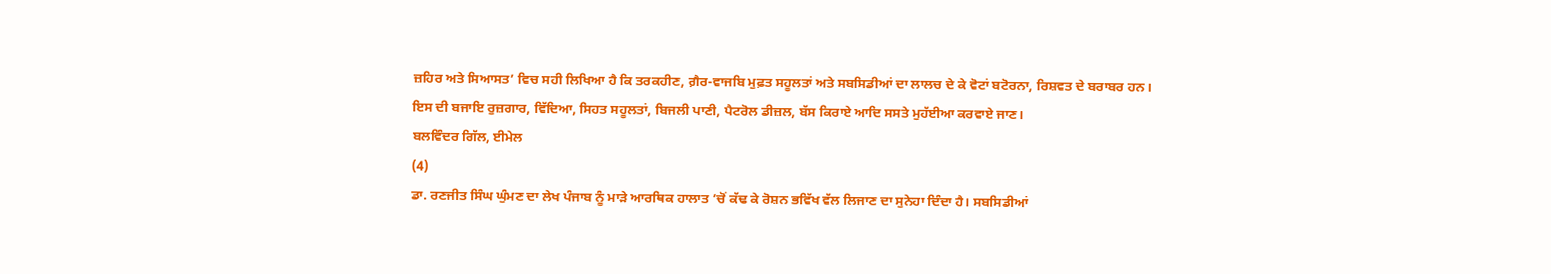ਜ਼ਹਿਰ ਅਤੇ ਸਿਆਸਤ’ ਵਿਚ ਸਹੀ ਲਿਖਿਆ ਹੈ ਕਿ ਤਰਕਹੀਣ, ਗ਼ੈਰ-ਵਾਜਬਿ ਮੁਫ਼ਤ ਸਹੂਲਤਾਂ ਅਤੇ ਸਬਸਿਡੀਆਂ ਦਾ ਲਾਲਚ ਦੇ ਕੇ ਵੋਟਾਂ ਬਟੋਰਨਾ, ਰਿਸ਼ਵਤ ਦੇ ਬਰਾਬਰ ਹਨ। ਇਸ ਦੀ ਬਜਾਇ ਰੁਜ਼ਗਾਰ, ਵਿੱਦਿਆ, ਸਿਹਤ ਸਹੂਲਤਾਂ, ਬਿਜਲੀ ਪਾਣੀ, ਪੈਟਰੋਲ ਡੀਜ਼ਲ, ਬੱਸ ਕਿਰਾਏ ਆਦਿ ਸਸਤੇ ਮੁਹੱਈਆ ਕਰਵਾਏ ਜਾਣ।
ਬਲਵਿੰਦਰ ਗਿੱਲ, ਈਮੇਲ
(4)
ਡਾ. ਰਣਜੀਤ ਸਿੰਘ ਘੁੰਮਣ ਦਾ ਲੇਖ ਪੰਜਾਬ ਨੂੰ ਮਾੜੇ ਆਰਥਿਕ ਹਾਲਾਤ ’ਚੋਂ ਕੱਢ ਕੇ ਰੋਸ਼ਨ ਭਵਿੱਖ ਵੱਲ ਲਿਜਾਣ ਦਾ ਸੁਨੇਹਾ ਦਿੰਦਾ ਹੈ। ਸਬਸਿਡੀਆਂ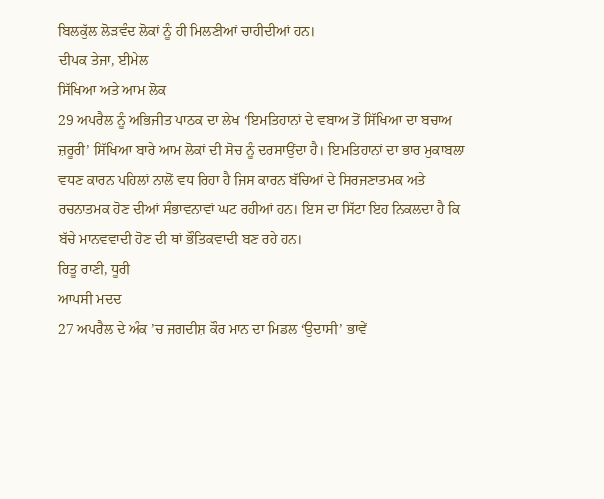ਬਿਲਕੁੱਲ ਲੋੜਵੰਦ ਲੋਕਾਂ ਨੂੰ ਹੀ ਮਿਲਣੀਆਂ ਚਾਹੀਦੀਆਂ ਹਨ।
ਦੀਪਕ ਤੇਜਾ, ਈਮੇਲ
ਸਿੱਖਿਆ ਅਤੇ ਆਮ ਲੋਕ
29 ਅਪਰੈਲ ਨੂੰ ਅਭਿਜੀਤ ਪਾਠਕ ਦਾ ਲੇਖ ‘ਇਮਤਿਹਾਨਾਂ ਦੇ ਵਬਾਅ ਤੋਂ ਸਿੱਖਿਆ ਦਾ ਬਚਾਅ ਜ਼ਰੂਰੀ’ ਸਿੱਖਿਆ ਬਾਰੇ ਆਮ ਲੋਕਾਂ ਦੀ ਸੋਚ ਨੂੰ ਦਰਸਾਉਂਦਾ ਹੈ। ਇਮਤਿਹਾਨਾਂ ਦਾ ਭਾਰ ਮੁਕਾਬਲਾ ਵਧਣ ਕਾਰਨ ਪਹਿਲਾਂ ਨਾਲੋਂ ਵਧ ਰਿਹਾ ਹੈ ਜਿਸ ਕਾਰਨ ਬੱਚਿਆਂ ਦੇ ਸਿਰਜਣਾਤਮਕ ਅਤੇ ਰਚਨਾਤਮਕ ਹੋਣ ਦੀਆਂ ਸੰਭਾਵਨਾਵਾਂ ਘਟ ਰਹੀਆਂ ਹਨ। ਇਸ ਦਾ ਸਿੱਟਾ ਇਹ ਨਿਕਲਦਾ ਹੈ ਕਿ ਬੱਚੇ ਮਾਨਵਵਾਦੀ ਹੋਣ ਦੀ ਥਾਂ ਭੌਤਿਕਵਾਦੀ ਬਣ ਰਹੇ ਹਨ।
ਰਿਤੂ ਰਾਣੀ, ਧੂਰੀ
ਆਪਸੀ ਮਦਦ
27 ਅਪਰੈਲ ਦੇ ਅੰਕ ’ਚ ਜਗਦੀਸ਼ ਕੌਰ ਮਾਨ ਦਾ ਮਿਡਲ ‘ਉਦਾਸੀ’ ਭਾਵੇਂ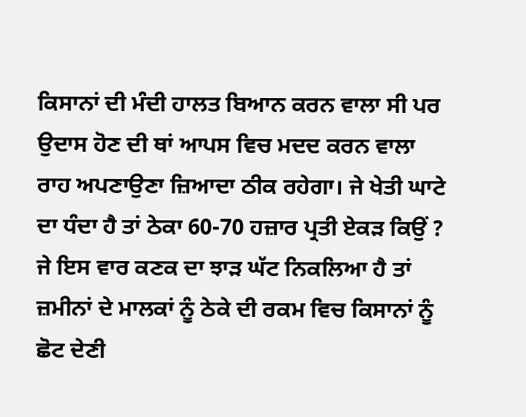ਕਿਸਾਨਾਂ ਦੀ ਮੰਦੀ ਹਾਲਤ ਬਿਆਨ ਕਰਨ ਵਾਲਾ ਸੀ ਪਰ ਉਦਾਸ ਹੋਣ ਦੀ ਥਾਂ ਆਪਸ ਵਿਚ ਮਦਦ ਕਰਨ ਵਾਲਾ ਰਾਹ ਅਪਣਾਉਣਾ ਜ਼ਿਆਦਾ ਠੀਕ ਰਹੇਗਾ। ਜੇ ਖੇਤੀ ਘਾਟੇ ਦਾ ਧੰਦਾ ਹੈ ਤਾਂ ਠੇਕਾ 60-70 ਹਜ਼ਾਰ ਪ੍ਰਤੀ ਏਕੜ ਕਿਉਂ ? ਜੇ ਇਸ ਵਾਰ ਕਣਕ ਦਾ ਝਾੜ ਘੱਟ ਨਿਕਲਿਆ ਹੈ ਤਾਂ ਜ਼ਮੀਨਾਂ ਦੇ ਮਾਲਕਾਂ ਨੂੰ ਠੇਕੇ ਦੀ ਰਕਮ ਵਿਚ ਕਿਸਾਨਾਂ ਨੂੰ ਛੋਟ ਦੇਣੀ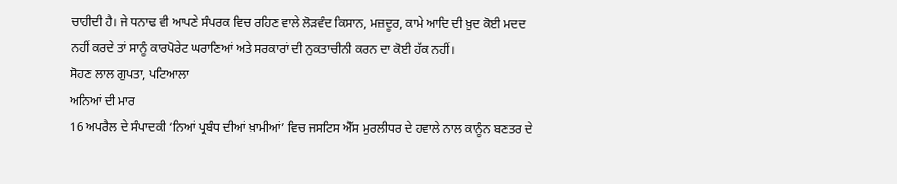ਚਾਹੀਦੀ ਹੈ। ਜੇ ਧਨਾਢ ਵੀ ਆਪਣੇ ਸੰਪਰਕ ਵਿਚ ਰਹਿਣ ਵਾਲੇ ਲੋੜਵੰਦ ਕਿਸਾਨ, ਮਜ਼ਦੂਰ, ਕਾਮੇ ਆਦਿ ਦੀ ਖ਼ੁਦ ਕੋਈ ਮਦਦ ਨਹੀਂ ਕਰਦੇ ਤਾਂ ਸਾਨੂੰ ਕਾਰਪੋਰੇਟ ਘਰਾਣਿਆਂ ਅਤੇ ਸਰਕਾਰਾਂ ਦੀ ਨੁਕਤਾਚੀਨੀ ਕਰਨ ਦਾ ਕੋਈ ਹੱਕ ਨਹੀਂ।
ਸੋਹਣ ਲਾਲ ਗੁਪਤਾ, ਪਟਿਆਲਾ
ਅਨਿਆਂ ਦੀ ਮਾਰ
16 ਅਪਰੈਲ ਦੇ ਸੰਪਾਦਕੀ ‘ਨਿਆਂ ਪ੍ਰਬੰਧ ਦੀਆਂ ਖ਼ਾਮੀਆਂ’ ਵਿਚ ਜਸਟਿਸ ਐੱਸ ਮੁਰਲੀਧਰ ਦੇ ਹਵਾਲੇ ਨਾਲ ਕਾਨੂੰਨ ਬਣਤਰ ਦੇ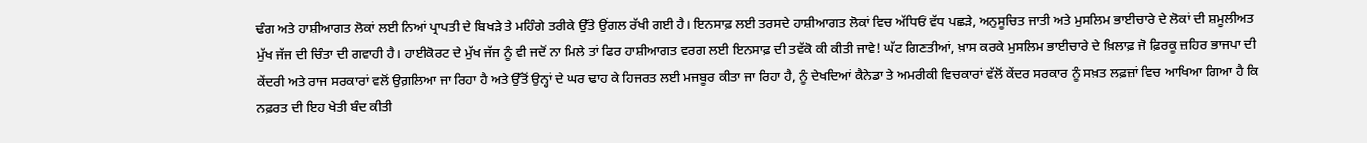ਢੰਗ ਅਤੇ ਹਾਸ਼ੀਆਗਤ ਲੋਕਾਂ ਲਈ ਨਿਆਂ ਪ੍ਰਾਪਤੀ ਦੇ ਬਿਖੜੇ ਤੇ ਮਹਿੰਗੇ ਤਰੀਕੇ ਉੱਤੇ ਉਂਗਲ ਰੱਖੀ ਗਈ ਹੈ। ਇਨਸਾਫ਼ ਲਈ ਤਰਸਦੇ ਹਾਸ਼ੀਆਗਤ ਲੋਕਾਂ ਵਿਚ ਅੱਧਿਓਂ ਵੱਧ ਪਛੜੇ, ਅਨੁਸੂਚਿਤ ਜਾਤੀ ਅਤੇ ਮੁਸਲਿਮ ਭਾਈਚਾਰੇ ਦੇ ਲੋਕਾਂ ਦੀ ਸ਼ਮੂਲੀਅਤ ਮੁੱਖ ਜੱਜ ਦੀ ਚਿੰਤਾ ਦੀ ਗਵਾਹੀ ਹੈ। ਹਾਈਕੋਰਟ ਦੇ ਮੁੱਖ ਜੱਜ ਨੂੰ ਵੀ ਜਦੋਂ ਨਾ ਮਿਲੇ ਤਾਂ ਫਿਰ ਹਾਸ਼ੀਆਗਤ ਵਰਗ ਲਈ ਇਨਸਾਫ਼ ਦੀ ਤਵੱਕੋ ਕੀ ਕੀਤੀ ਜਾਵੇ! ਘੱਟ ਗਿਣਤੀਆਂ, ਖ਼ਾਸ ਕਰਕੇ ਮੁਸਲਿਮ ਭਾਈਚਾਰੇ ਦੇ ਖ਼ਿਲਾਫ਼ ਜੋ ਫ਼ਿਰਕੂ ਜ਼ਹਿਰ ਭਾਜਪਾ ਦੀ ਕੇਂਦਰੀ ਅਤੇ ਰਾਜ ਸਰਕਾਰਾਂ ਵਲੋਂ ਉਗ਼ਲਿਆ ਜਾ ਰਿਹਾ ਹੈ ਅਤੇ ਉੱਤੋਂ ਉਨ੍ਹਾਂ ਦੇ ਘਰ ਢਾਹ ਕੇ ਹਿਜਰਤ ਲਈ ਮਜਬੂਰ ਕੀਤਾ ਜਾ ਰਿਹਾ ਹੈ, ਨੂੰ ਦੇਖਦਿਆਂ ਕੈਨੇਡਾ ਤੇ ਅਮਰੀਕੀ ਵਿਚਕਾਰਾਂ ਵੱਲੋਂ ਕੇਂਦਰ ਸਰਕਾਰ ਨੂੰ ਸਖ਼ਤ ਲਫ਼ਜ਼ਾਂ ਵਿਚ ਆਖਿਆ ਗਿਆ ਹੈ ਕਿ ਨਫ਼ਰਤ ਦੀ ਇਹ ਖੇਤੀ ਬੰਦ ਕੀਤੀ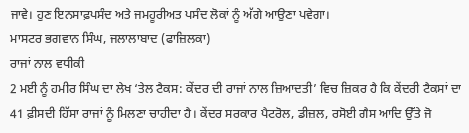ਜਾਵੇ। ਹੁਣ ਇਨਸਾਫ਼ਪਸੰਦ ਅਤੇ ਜਮਹੂਰੀਅਤ ਪਸੰਦ ਲੋਕਾਂ ਨੂੰ ਅੱਗੇ ਆਉਣਾ ਪਵੇਗਾ।
ਮਾਸਟਰ ਭਗਵਾਨ ਸਿੰਘ, ਜਲਾਲਾਬਾਦ (ਫਾਜ਼ਿਲਕਾ)
ਰਾਜਾਂ ਨਾਲ ਵਧੀਕੀ
2 ਮਈ ਨੂੰ ਹਮੀਰ ਸਿੰਘ ਦਾ ਲੇਖ ‘ਤੇਲ ਟੈਕਸ: ਕੇਂਦਰ ਦੀ ਰਾਜਾਂ ਨਾਲ ਜ਼ਿਆਦਤੀ’ ਵਿਚ ਜ਼ਿਕਰ ਹੈ ਕਿ ਕੇਂਦਰੀ ਟੈਕਸਾਂ ਦਾ 41 ਫ਼ੀਸਦੀ ਹਿੱਸਾ ਰਾਜਾਂ ਨੂੰ ਮਿਲਣਾ ਚਾਹੀਦਾ ਹੈ। ਕੇਂਦਰ ਸਰਕਾਰ ਪੈਟਰੋਲ, ਡੀਜ਼ਲ, ਰਸੋਈ ਗੈਸ ਆਦਿ ਉੱਤੇ ਜੋ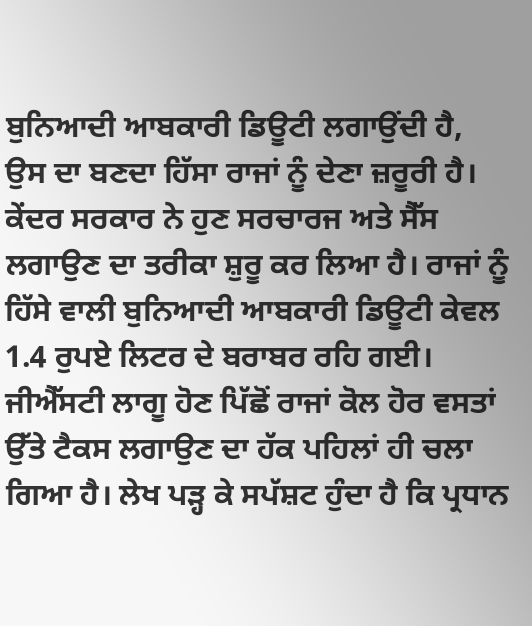ਬੁਨਿਆਦੀ ਆਬਕਾਰੀ ਡਿਊਟੀ ਲਗਾਉਂਦੀ ਹੈ, ਉਸ ਦਾ ਬਣਦਾ ਹਿੱਸਾ ਰਾਜਾਂ ਨੂੰ ਦੇਣਾ ਜ਼ਰੂਰੀ ਹੈ। ਕੇਂਦਰ ਸਰਕਾਰ ਨੇ ਹੁਣ ਸਰਚਾਰਜ ਅਤੇ ਸੈੱਸ ਲਗਾਉਣ ਦਾ ਤਰੀਕਾ ਸ਼ੁਰੂ ਕਰ ਲਿਆ ਹੈ। ਰਾਜਾਂ ਨੂੰ ਹਿੱਸੇ ਵਾਲੀ ਬੁਨਿਆਦੀ ਆਬਕਾਰੀ ਡਿਊਟੀ ਕੇਵਲ 1.4 ਰੁਪਏ ਲਿਟਰ ਦੇ ਬਰਾਬਰ ਰਹਿ ਗਈ। ਜੀਐੱਸਟੀ ਲਾਗੂ ਹੋਣ ਪਿੱਛੋਂ ਰਾਜਾਂ ਕੋਲ ਹੋਰ ਵਸਤਾਂ ਉੱਤੇ ਟੈਕਸ ਲਗਾਉਣ ਦਾ ਹੱਕ ਪਹਿਲਾਂ ਹੀ ਚਲਾ ਗਿਆ ਹੈ। ਲੇਖ ਪੜ੍ਹ ਕੇ ਸਪੱਸ਼ਟ ਹੁੰਦਾ ਹੈ ਕਿ ਪ੍ਰਧਾਨ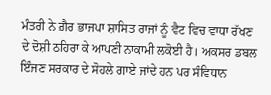ਮੰਤਰੀ ਨੇ ਗ਼ੈਰ ਭਾਜਪਾ ਸ਼ਾਸਿਤ ਰਾਜਾਂ ਨੂੰ ਵੈਟ ਵਿਚ ਵਾਧਾ ਰੱਖਣ ਦੇ ਦੋਸ਼ੀ ਠਹਿਰਾ ਕੇ ਆਪਣੀ ਨਾਕਾਮੀ ਲਕੋਈ ਹੈ। ਅਕਸਰ ਡਬਲ ਇੰਜਣ ਸਰਕਾਰ ਦੇ ਸੋਹਲੇ ਗਾਏ ਜਾਂਦੇ ਹਨ ਪਰ ਸੰਵਿਧਾਨ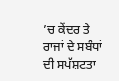’ਚ ਕੇਂਦਰ ਤੇ ਰਾਜਾਂ ਦੇ ਸਬੰਧਾਂ ਦੀ ਸਪੱਸ਼ਟਤਾ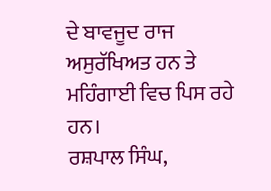ਦੇ ਬਾਵਜੂਦ ਰਾਜ ਅਸੁਰੱਖਿਅਤ ਹਨ ਤੇ ਮਹਿੰਗਾਈ ਵਿਚ ਪਿਸ ਰਹੇ ਹਨ।
ਰਸ਼ਪਾਲ ਸਿੰਘ,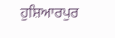ਹੁਸ਼ਿਆਰਪੁਰ